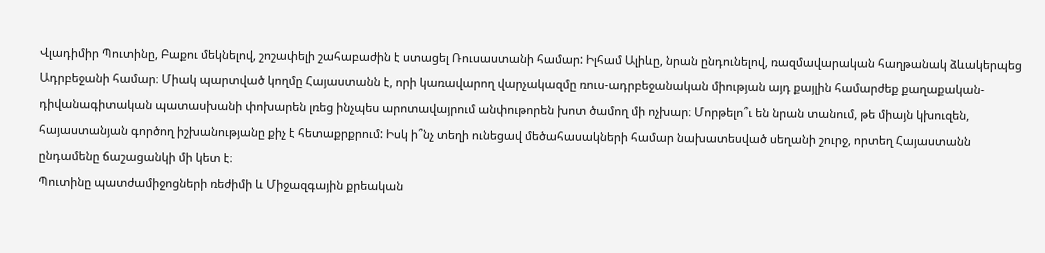Վլադիմիր Պուտինը, Բաքու մեկնելով, շոշափելի շահաբաժին է ստացել Ռուսաստանի համար: Իլհամ Ալիևը, նրան ընդունելով, ռազմավարական հաղթանակ ձևակերպեց Ադրբեջանի համար։ Միակ պարտված կողմը Հայաստանն է, որի կառավարող վարչակազմը ռուս-ադրբեջանական միության այդ քայլին համարժեք քաղաքական-դիվանագիտական պատասխանի փոխարեն լռեց ինչպես արոտավայրում անփութորեն խոտ ծամող մի ոչխար։ Մորթելո՞ւ են նրան տանում, թե միայն կխուզեն, հայաստանյան գործող իշխանությանը քիչ է հետաքրքրում: Իսկ ի՞նչ տեղի ունեցավ մեծահասակների համար նախատեսված սեղանի շուրջ, որտեղ Հայաստանն ընդամենը ճաշացանկի մի կետ է։
Պուտինը պատժամիջոցների ռեժիմի և Միջազգային քրեական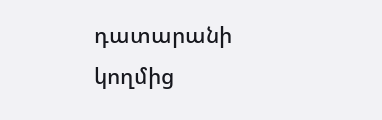դատարանի կողմից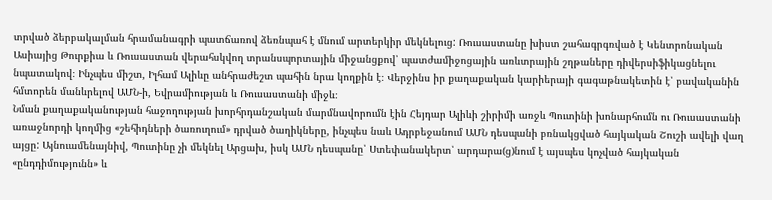տրված ձերբակալման հրամանագրի պատճառով ձեռնպահ է մնում արտերկիր մեկնելուց: Ռուսաստանը խիստ շահագրգռված է Կենտրոնական Ասիայից Թուրքիա և Ռուսաստան վերահսկվող տրանսպորտային միջանցքով՝ պատժամիջոցային առևտրային շղթաները դիվերսիֆիկացնելու նպատակով։ Ինչպես միշտ, Իլհամ Ալիևը անհրաժեշտ պահին նրա կողքին է։ Վերջինս իր քաղաքական կարիերայի գագաթնակետին է՝ բավականին հմտորեն մանևրելով ԱՄՆ-ի, Եվրամիության և Ռուսաստանի միջև։
Նման քաղաքականության հաջողության խորհրդանշական մարմնավորումն էին Հեյդար Ալիևի շիրիմի առջև Պուտինի խոնարհումն ու Ռուսաստանի առաջնորդի կողմից «շեհիդների ծառուղում» դրված ծաղիկները, ինչպես նաև Ադրբեջանում ԱՄՆ դեսպանի բռնակցված հայկական Շուշի ավելի վաղ այցը: Այնուամենայնիվ, Պուտինը չի մեկնել Արցախ, իսկ ԱՄՆ դեսպանը՝ Ստեփանակերտ՝ արդարա(ց)նում է այսպես կոչված հայկական «ընդդիմությունն» և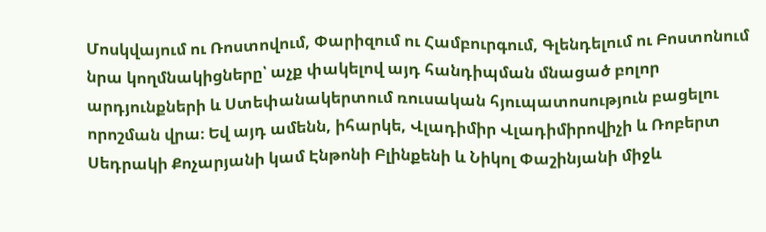Մոսկվայում ու Ռոստովում, Փարիզում ու Համբուրգում, Գլենդելում ու Բոստոնում նրա կողմնակիցները՝ աչք փակելով այդ հանդիպման մնացած բոլոր արդյունքների և Ստեփանակերտում ռուսական հյուպատոսություն բացելու որոշման վրա։ Եվ այդ ամենն, իհարկե, Վլադիմիր Վլադիմիրովիչի և Ռոբերտ Սեդրակի Քոչարյանի կամ Էնթոնի Բլինքենի և Նիկոլ Փաշինյանի միջև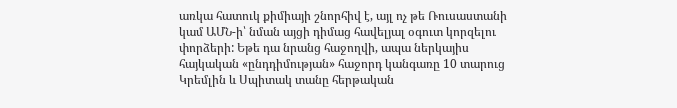առկա հատուկ քիմիայի շնորհիվ է, այլ ոչ թե Ռուսաստանի կամ ԱՄՆ-ի՝ նման այցի դիմաց հավելյալ օգուտ կորզելու փորձերի: Եթե դա նրանց հաջողվի, ապա ներկայիս հայկական «ընդդիմության» հաջորդ կանգառը 10 տարուց Կրեմլին և Սպիտակ տանը հերթական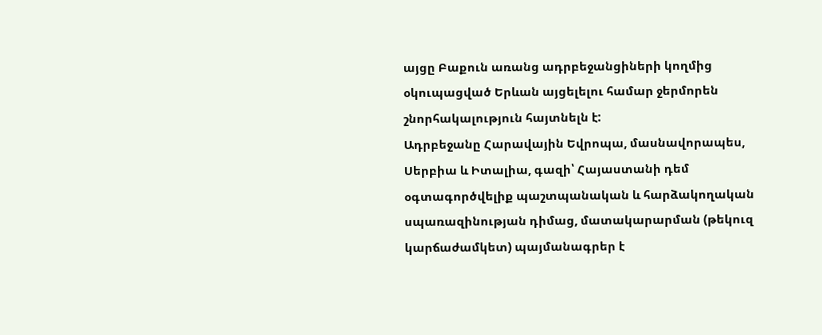այցը Բաքուն առանց ադրբեջանցիների կողմից օկուպացված Երևան այցելելու համար ջերմորեն շնորհակալություն հայտնելն է:
Ադրբեջանը Հարավային Եվրոպա, մասնավորապես, Սերբիա և Իտալիա, գազի՝ Հայաստանի դեմ օգտագործվելիք պաշտպանական և հարձակողական սպառազինության դիմաց, մատակարարման (թեկուզ կարճաժամկետ) պայմանագրեր է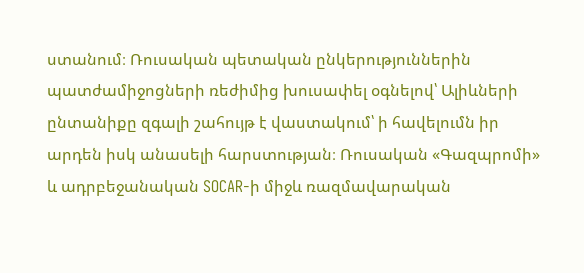ստանում։ Ռուսական պետական ընկերություններին պատժամիջոցների ռեժիմից խուսափել օգնելով՝ Ալիևների ընտանիքը զգալի շահույթ է վաստակում՝ ի հավելումն իր արդեն իսկ անասելի հարստության։ Ռուսական «Գազպրոմի» և ադրբեջանական SOCAR-ի միջև ռազմավարական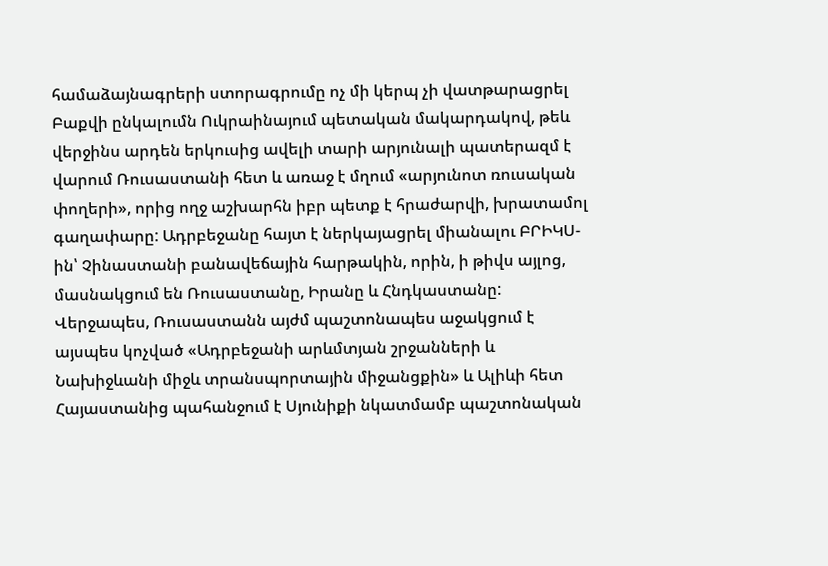համաձայնագրերի ստորագրումը ոչ մի կերպ չի վատթարացրել Բաքվի ընկալումն Ուկրաինայում պետական մակարդակով, թեև վերջինս արդեն երկուսից ավելի տարի արյունալի պատերազմ է վարում Ռուսաստանի հետ և առաջ է մղում «արյունոտ ռուսական փողերի», որից ողջ աշխարհն իբր պետք է հրաժարվի, խրատամոլ գաղափարը: Ադրբեջանը հայտ է ներկայացրել միանալու ԲՐԻԿՍ-ին՝ Չինաստանի բանավեճային հարթակին, որին, ի թիվս այլոց, մասնակցում են Ռուսաստանը, Իրանը և Հնդկաստանը: Վերջապես, Ռուսաստանն այժմ պաշտոնապես աջակցում է այսպես կոչված «Ադրբեջանի արևմտյան շրջանների և Նախիջևանի միջև տրանսպորտային միջանցքին» և Ալիևի հետ Հայաստանից պահանջում է Սյունիքի նկատմամբ պաշտոնական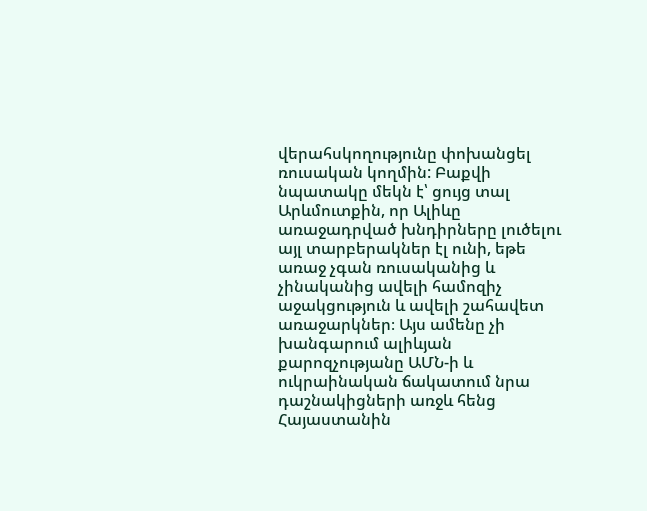վերահսկողությունը փոխանցել ռուսական կողմին: Բաքվի նպատակը մեկն է՝ ցույց տալ Արևմուտքին, որ Ալիևը առաջադրված խնդիրները լուծելու այլ տարբերակներ էլ ունի, եթե առաջ չգան ռուսականից և չինականից ավելի համոզիչ աջակցություն և ավելի շահավետ առաջարկներ։ Այս ամենը չի խանգարում ալիևյան քարոզչությանը ԱՄՆ-ի և ուկրաինական ճակատում նրա դաշնակիցների առջև հենց Հայաստանին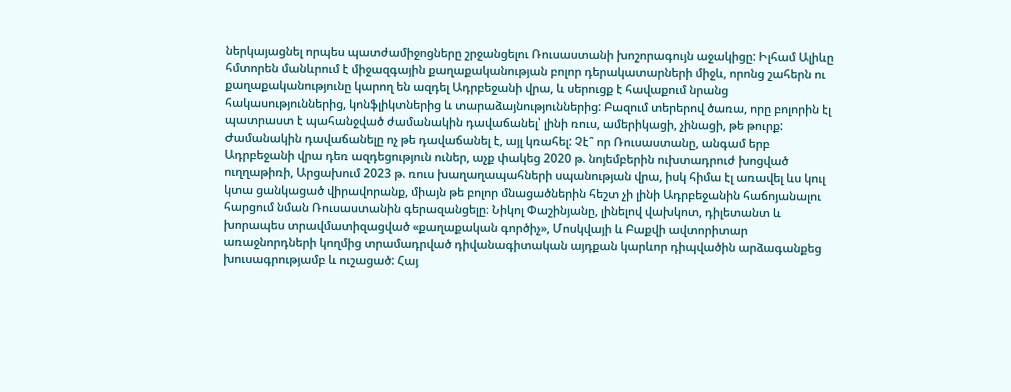ներկայացնել որպես պատժամիջոցները շրջանցելու Ռուսաստանի խոշորագույն աջակիցը: Իլհամ Ալիևը հմտորեն մանևրում է միջազգային քաղաքականության բոլոր դերակատարների միջև, որոնց շահերն ու քաղաքականությունը կարող են ազդել Ադրբեջանի վրա, և սերուցք է հավաքում նրանց հակասություններից, կոնֆլիկտներից և տարաձայնություններից: Բազում տերերով ծառա, որը բոլորին էլ պատրաստ է պահանջված ժամանակին դավաճանել՝ լինի ռուս, ամերիկացի, չինացի, թե թուրք: Ժամանակին դավաճանելը ոչ թե դավաճանել է, այլ կռահել: Չէ՞ որ Ռուսաստանը, անգամ երբ Ադրբեջանի վրա դեռ ազդեցություն ուներ, աչք փակեց 2020 թ. նոյեմբերին ուխտադրուժ խոցված ուղղաթիռի, Արցախում 2023 թ. ռուս խաղաղապահների սպանության վրա, իսկ հիմա էլ առավել ևս կուլ կտա ցանկացած վիրավորանք, միայն թե բոլոր մնացածներին հեշտ չի լինի Ադրբեջանին հաճոյանալու հարցում նման Ռուսաստանին գերազանցելը։ Նիկոլ Փաշինյանը, լինելով վախկոտ, դիլետանտ և խորապես տրավմատիզացված «քաղաքական գործիչ», Մոսկվայի և Բաքվի ավտորիտար առաջնորդների կողմից տրամադրված դիվանագիտական այդքան կարևոր դիպվածին արձագանքեց խուսագրությամբ և ուշացած: Հայ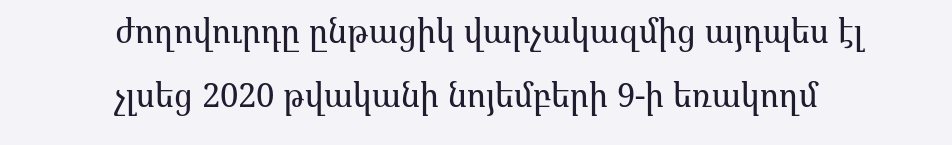ժողովուրդը ընթացիկ վարչակազմից այդպես էլ չլսեց 2020 թվականի նոյեմբերի 9-ի եռակողմ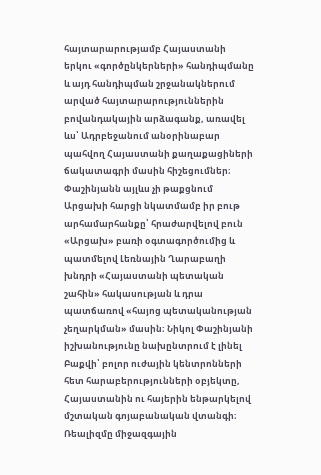հայտարարությամբ Հայաստանի երկու «գործընկերների» հանդիպմանը և այդ հանդիպման շրջանակներում արված հայտարարություններին բովանդակային արձագանք, առավել ևս՝ Ադրբեջանում անօրինաբար պահվող Հայաստանի քաղաքացիների ճակատագրի մասին հիշեցումներ։ Փաշինյանն այլևս չի թաքցնում Արցախի հարցի նկատմամբ իր բութ արհամարհանքը՝ հրաժարվելով բուն «Արցախ» բառի օգտագործումից և պատմելով Լեռնային Ղարաբաղի խնդրի «Հայաստանի պետական շահին» հակասության և դրա պատճառով «հայոց պետականության չեղարկման» մասին։ Նիկոլ Փաշինյանի իշխանությունը նախընտրում է լինել Բաքվի՝ բոլոր ուժային կենտրոնների հետ հարաբերությունների օբյեկտը, Հայաստանին ու հայերին ենթարկելով մշտական գոյաբանական վտանգի։ Ռեալիզմը միջազգային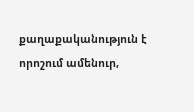քաղաքականություն է որոշում ամենուր,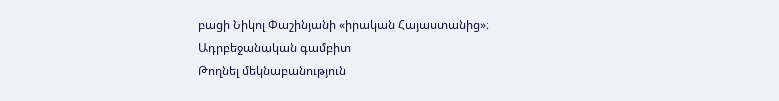բացի Նիկոլ Փաշինյանի «իրական Հայաստանից»։
Ադրբեջանական գամբիտ
Թողնել մեկնաբանություն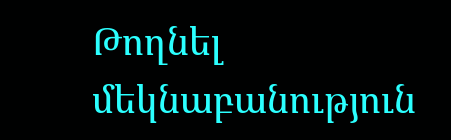Թողնել մեկնաբանություն